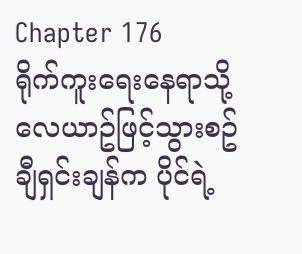Chapter 176
ရိုက်ကူးရေးနေရာသို့ လေယာဥ်ဖြင့်သွားစဥ် ချီရှင်းချန်က ပိုင်ရဲ့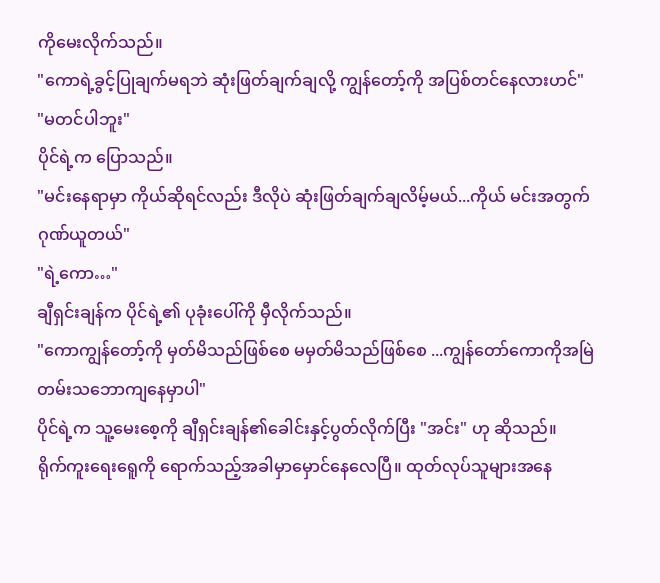ကိုမေးလိုက်သည်။
"ကောရဲ့ခွင့်ပြုချက်မရဘဲ ဆုံးဖြတ်ချက်ချလို့ ကျွန်တော့်ကို အပြစ်တင်နေလားဟင်"
"မတင်ပါဘူး"
ပိုင်ရဲ့က ပြောသည်။
"မင်းနေရာမှာ ကိုယ်ဆိုရင်လည်း ဒီလိုပဲ ဆုံးဖြတ်ချက်ချလိမ့်မယ်...ကိုယ် မင်းအတွက် ဂုဏ်ယူတယ်"
"ရဲ့ကော…"
ချီရှင်းချန်က ပိုင်ရဲ့၏ ပုခုံးပေါ်ကို မှီလိုက်သည်။
"ကောကျွန်တော့်ကို မှတ်မိသည်ဖြစ်စေ မမှတ်မိသည်ဖြစ်စေ ...ကျွန်တော်ကောကိုအမြဲတမ်းသဘောကျနေမှာပါ"
ပိုင်ရဲ့က သူ့မေးစေ့ကို ချီရှင်းချန်၏ခေါင်းနှင့်ပွတ်လိုက်ပြီး "အင်း" ဟု ဆိုသည်။
ရိုက်ကူးရေးရေူကို ရောက်သည့်အခါမှာမှောင်နေလေပြီ။ ထုတ်လုပ်သူများအနေ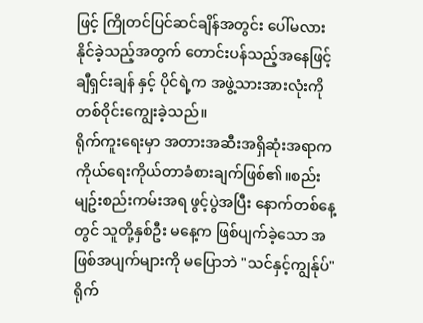ဖြင့် ကြိုတင်ပြင်ဆင်ချိန်အတွင်း ပေါ်မလားနိုင်ခဲ့သည့်အတွက် တောင်းပန်သည့်အနေဖြင့် ချီရှင်းချန် နှင့် ပိုင်ရဲ့က အဖွဲ့သားအားလုံးကို တစ်ဝိုင်းကျွေးခဲ့သည်။
ရိုက်ကူးရေးမှာ အတားအဆီးအရှိဆုံးအရာက ကိုယ်ရေးကိုယ်တာခံစားချက်ဖြစ်၏။စည်းမျဥ်းစည်းကမ်းအရ ဖွင့်ပွဲအပြီး နောက်တစ်နေ့တွင် သူတို့နှစ်ဦး မနေ့က ဖြစ်ပျက်ခဲ့သော အဖြစ်အပျက်များကို မပြောဘဲ "သင်နှင့်ကျွန်ုပ်" ရိုက်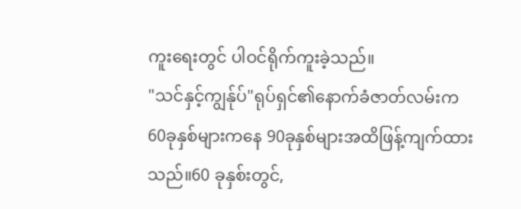ကူးရေးတွင် ပါဝင်ရိုက်ကူးခဲ့သည်။
"သင်နှင့်ကျွန်ုပ်"ရုပ်ရှင်၏နောက်ခံဇာတ်လမ်းက 60ခုနှစ်များကနေ 90ခုနှစ်များအထိဖြန့်ကျက်ထားသည်။60 ခုနှစ်းတွင်,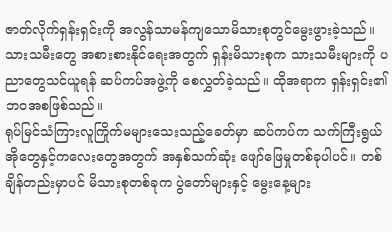ဇာတ်လိုက်ရှန်းရှင်းကို အလွန်သာမန်ကျသောမိသားစုတွင်မွေးဖွားခဲ့သည်။သားသမီးတွေ အစားစားနိုင်ရေးအတွက် ရှန်းမိသားစုက သားသမီးများကို ပညာတွေသင်ယူရန် ဆပ်ကပ်အဖွဲ့ကို စေလွှတ်ခဲ့သည်။ ထိုအရာက ရှန်းရှင်း၏ဘဝအစဖြစ်သည်။
ရုပ်မြင်သံကြားလူကြိုက်မများသေးသည့်ခေတ်မှာ ဆပ်ကပ်က သက်ကြီးရွယ်အိုတွေနှင့်ကလေးတွေအတွက် အနှစ်သက်ဆုံး ဖျော်ဖြေမှုတစ်ခုပါပင်။ တစ်ချိန်တည်းမှာပင် မိသားစုတစ်ခုက ပွဲတော်များနှင့် မွေးနေ့များ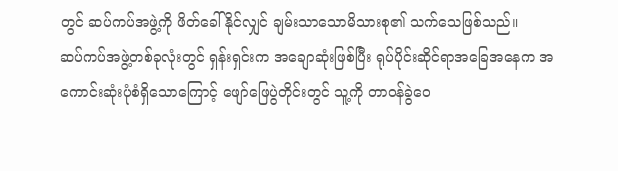တွင် ဆပ်ကပ်အဖွဲ့ကို ဖိတ်ခေါ်နိုင်လျှင် ချမ်းသာသောမိသားစု၏ သက်သေဖြစ်သည်။
ဆပ်ကပ်အဖွဲ့တစ်ခုလုံးတွင် ရှန်းရှင်းက အချောဆုံးဖြစ်ပြီး ရုပ်ပိုင်းဆိုင်ရာအခြေအနေက အကောင်းဆုံးပုံစံရှိသောကြောင့် ဖျော်ဖြေပွဲတိုင်းတွင် သူ့ကို တာဝန်ခွဲဝေ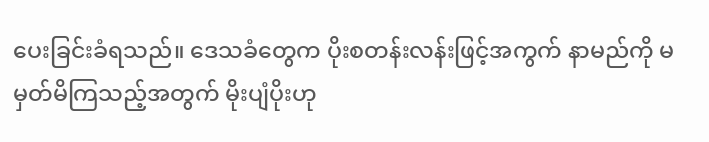ပေးခြင်းခံရသည်။ ဒေသခံတွေက ပိုးစတန်းလန်းဖြင့်အကွက် နာမည်ကို မမှတ်မိကြသည့်အတွက် မိုးပျံပိုးဟု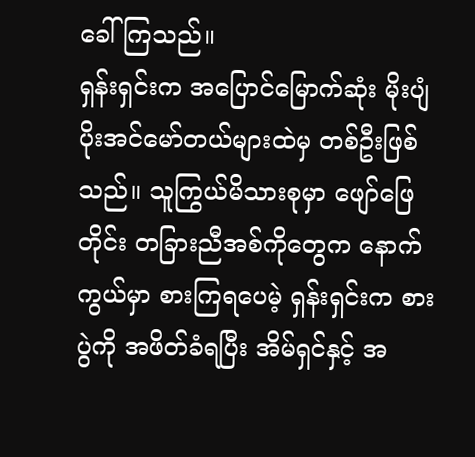ခေါ်ကြသည်။
ရှန်းရှင်းက အပြောင်မြောက်ဆုံး မိုးပျံပိုးအင်မော်တယ်များထဲမှ တစ်ဦးဖြစ်သည်။ သူကြွယ်မိသားစုမှာ ဖျော်ဖြေတိုင်း တခြားညီအစ်ကိုတွေက နောက်ကွယ်မှာ စားကြရပေမဲ့ ရှန်းရှင်းက စားပွဲကို အဖိတ်ခံရပြီး အိမ်ရှင်နှင့် အ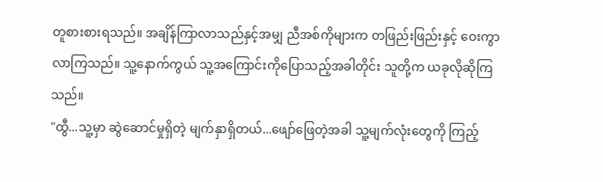တူစားစားရသည်။ အချိန်ကြာလာသည်နှင့်အမျှ ညီအစ်ကိုများက တဖြည်းဖြည်းနှင့် ဝေးကွာလာကြသည်။ သူ့နောက်ကွယ် သူ့အကြောင်းကိုပြောသည့်အခါတိုင်း သူတို့က ယခုလိုဆိုကြသည်။
"ထွီ...သူ့မှာ ဆွဲဆောင်မှုရှိတဲ့ မျက်နှာရှိတယ်...ဖျော်ဖြေတဲ့အခါ သူ့မျက်လုံးတွေကို ကြည့်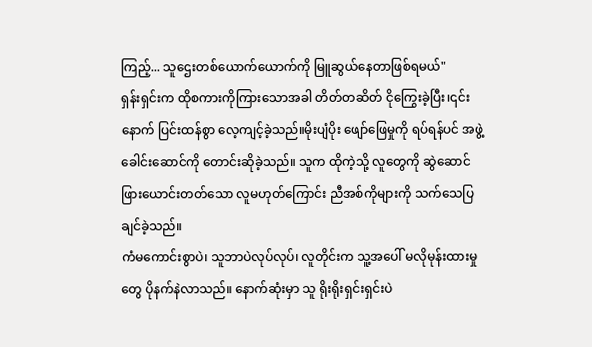ကြည့်... သူဌေးတစ်ယောက်ယောက်ကို မြူဆွယ်နေတာဖြစ်ရမယ်"
ရှန်းရှင်းက ထိုစကားကိုကြားသောအခါ တိတ်တဆိတ် ငိုကြွေးခဲ့ပြီး၊၎င်းနောက် ပြင်းထန်စွာ လေ့ကျင့်ခဲ့သည်။မိုးပျံပိုး ဖျော်ဖြေမှုကို ရပ်ရန်ပင် အဖွဲ့ခေါင်းဆောင်ကို တောင်းဆိုခဲ့သည်။ သူက ထိုကဲ့သို့ လူတွေကို ဆွဲဆောင်ဖြားယောင်းတတ်သော လူမဟုတ်ကြောင်း ညီအစ်ကိုများကို သက်သေပြချင်ခဲ့သည်။
ကံမကောင်းစွာပဲ၊ သူဘာပဲလုပ်လုပ်၊ လူတိုင်းက သူ့အပေါ် မလိုမုန်းထားမှုတွေ ပိုနက်နဲလာသည်။ နောက်ဆုံးမှာ သူ ရိုးရိုးရှင်းရှင်းပဲ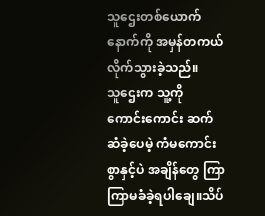သူဌေးတစ်ယောက်နောက်ကို အမှန်တကယ်လိုက်သွားခဲ့သည်။
သူဌေးက သူ့ကို ကောင်းကောင်း ဆက်ဆံခဲ့ပေမဲ့ ကံမကောင်းစွာနှင့်ပဲ အချိန်တွေ ကြာကြာမခံခဲ့ရပါချေ။သိပ်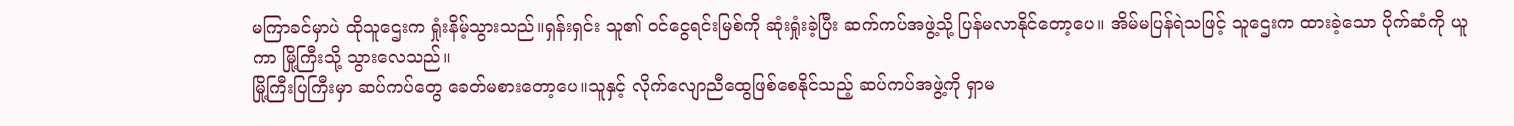မကြာခင်မှာပဲ ထိုသူဌေးက ရှုံးနိမ့်သွားသည်။ရှန်းရှင်း သူ၏ ၀င်ငွေရင်းမြစ်ကို ဆုံးရှုံးခဲ့ပြီး ဆက်ကပ်အဖွဲ့သို့ ပြန်မလာနိုင်တော့ပေ။ အိမ်မပြန်ရဲသဖြင့် သူဌေးက ထားခဲ့သော ပိုက်ဆံကို ယူကာ မြို့ကြီးသို့ သွားလေသည်။
မြို့ကြီးပြကြီးမှာ ဆပ်ကပ်တွေ ခေတ်မစားတော့ပေ။သူနှင့် လိုက်လျောညီထွေဖြစ်စေနိုင်သည့် ဆပ်ကပ်အဖွဲ့ကို ရှာမ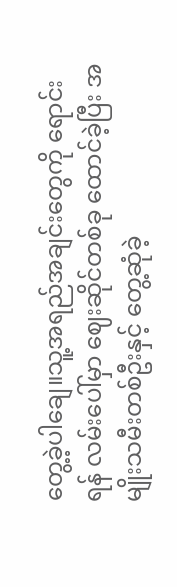တွေ့ခဲ့ပါချေ။သူ့အရည်အချင်းတွေကို ရောင်းရန် လမ်းပေါ်မှာ ဈေးဆိုင်တစ်ခု ထောင်ခဲ့ပြီး အမျိုးသမီးတစ်ဦးနှင့် တွေ့ဆုံခဲ့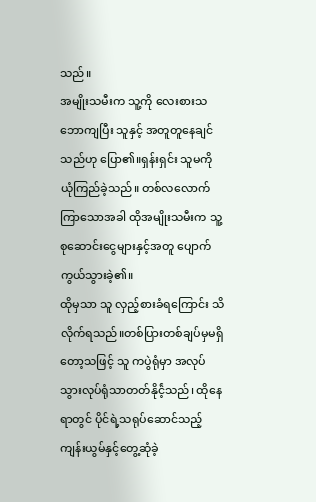သည်။
အမျိုးသမီးက သူ့ကို လေးစားသဘောကျပြီး သူနှင့် အတူတူနေချင်သည်ဟု ပြော၏။ရှန်းရှင်း သူမကို ယုံကြည်ခဲ့သည်။ တစ်လလောက်ကြာသောအခါ ထိုအမျိုးသမီးက သူ့စုဆောင်းငွေများနှင့်အတူ ပျောက်ကွယ်သွားခဲ့၏။
ထိုမှသာ သူ လှည့်စားခံရကြောင်း သိလိုက်ရသည်။တစ်ပြားတစ်ချပ်မှမရှိတော့သဖြင့် သူ ကပွဲရုံမှာ အလုပ်သွားလုပ်ရုံသာတတ်နိုင်ဲ့သည်၊ ထိုနေရာတွင် ပိုင်ရဲ့သရုပ်ဆောင်သည့် ကျန်းယွမ်နှင့်တွေ့ဆုံခဲ့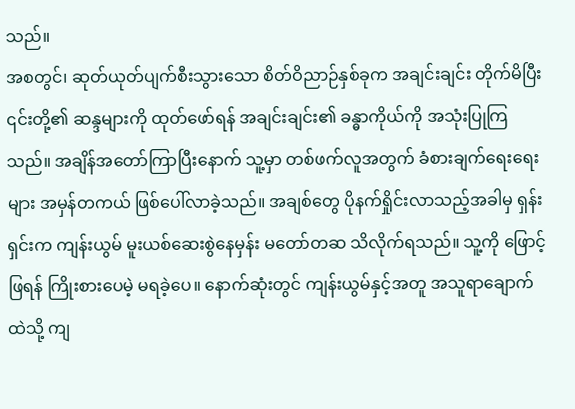သည်။
အစတွင်၊ ဆုတ်ယုတ်ပျက်စီးသွားသော စိတ်ဝိညာဉ်နှစ်ခုက အချင်းချင်း တိုက်မိပြီး ၎င်းတို့၏ ဆန္ဒများကို ထုတ်ဖော်ရန် အချင်းချင်း၏ ခန္ဓာကိုယ်ကို အသုံးပြုကြသည်။ အချိန်အတော်ကြာပြီးနောက် သူ့မှာ တစ်ဖက်လူအတွက် ခံစားချက်ရေးရေးများ အမှန်တကယ် ဖြစ်ပေါ်လာခဲ့သည်။ အချစ်တွေ ပိုနက်ရှိုင်းလာသည့်အခါမှ ရှန်းရှင်းက ကျန်းယွမ် မူးယစ်ဆေးစွဲနေမှန်း မတော်တဆ သိလိုက်ရသည်။ သူ့ကို ဖြောင့်ဖြရန် ကြိုးစားပေမဲ့ မရခဲ့ပေ။ နောက်ဆုံးတွင် ကျန်းယွမ်နှင့်အတူ အသူရာချောက်ထဲသို့ ကျ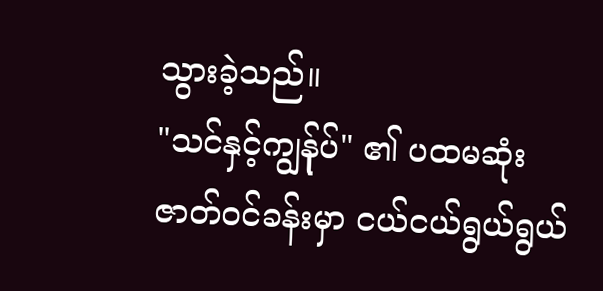သွားခဲ့သည်။
"သင်နှင့်ကျွန်ုပ်" ၏ ပထမဆုံး ဇာတ်ဝင်ခန်းမှာ ငယ်ငယ်ရွယ်ရွယ်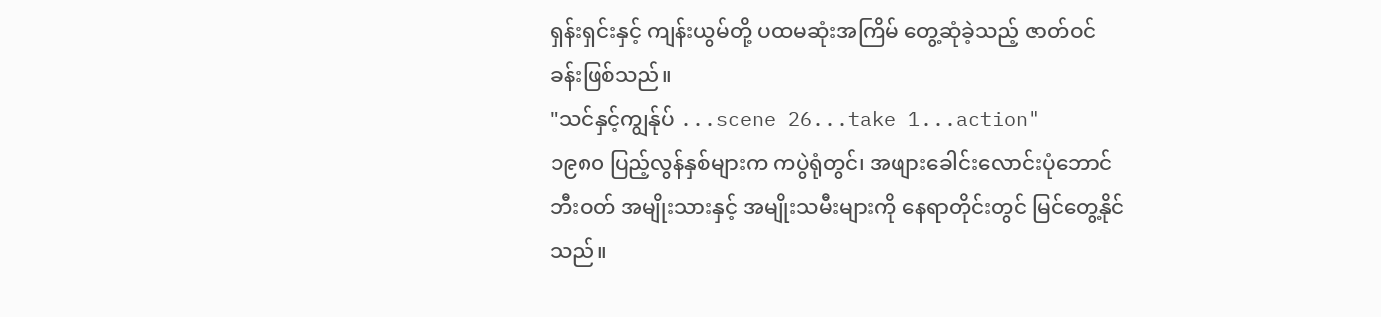ရှန်းရှင်းနှင့် ကျန်းယွမ်တို့ ပထမဆုံးအကြိမ် တွေ့ဆုံခဲ့သည့် ဇာတ်ဝင်ခန်းဖြစ်သည်။
"သင်နှင့်ကျွန်ုပ် ...scene 26...take 1...action"
၁၉၈၀ ပြည့်လွန်နှစ်များက ကပွဲရုံတွင်၊ အဖျားခေါင်းလောင်းပုံဘောင်ဘီးဝတ် အမျိုးသားနှင့် အမျိုးသမီးများကို နေရာတိုင်းတွင် မြင်တွေ့နိုင်သည်။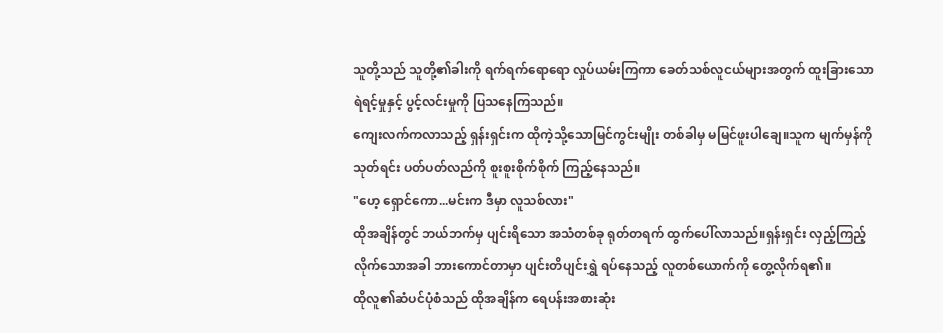သူတို့သည် သူတို့၏ခါးကို ရက်ရက်ရောရော လှုပ်ယမ်းကြကာ ခေတ်သစ်လူငယ်များအတွက် ထူးခြားသော ရဲရင့်မှုနှင့် ပွင့်လင်းမှုကို ပြသနေကြသည်။
ကျေးလက်ကလာသည့် ရှန်းရှင်းက ထိုကဲ့သို့သောမြင်ကွင်းမျိုး တစ်ခါမှ မမြင်ဖူးပါချေ။သူက မျက်မှန်ကို သုတ်ရင်း ပတ်ပတ်လည်ကို စူးစူးစိုက်စိုက် ကြည့်နေသည်။
"ဟေ့ ရှောင်ကော...မင်းက ဒီမှာ လူသစ်လား"
ထိုအချိန်တွင် ဘယ်ဘက်မှ ပျင်းရိသော အသံတစ်ခု ရုတ်တရက် ထွက်ပေါ်လာသည်။ရှန်းရှင်း လှည့်ကြည့်လိုက်သောအခါ ဘားကောင်တာမှာ ပျင်းတိပျင်းရွှဲ ရပ်နေသည့် လူတစ်ယောက်ကို တွေ့လိုက်ရ၏။
ထိုလူ၏ဆံပင်ပုံစံသည် ထိုအချိန်က ရေပန်းအစားဆုံး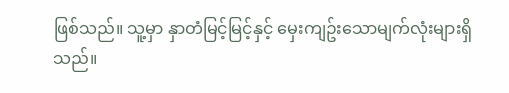ဖြစ်သည်။ သူ့မှာ နှာတံမြင့်မြင့်နှင့် မှေးကျဥ်းသောမျက်လုံးများရှိသည်။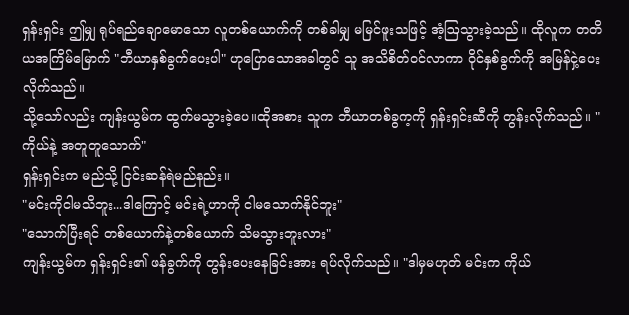ရှန်းရှင်း ဤမျှ ရုပ်ရည်ချောမောသော လူတစ်ယောက်ကို တစ်ခါမျှ မမြင်ဖူးသဖြင့် အံ့ဩသွားခဲ့သည်။ ထိုလူက တတိယအကြိမ်မြောက် "ဘီယာနှစ်ခွက်ပေးပါ" ဟုပြောသောအခါတွင် သူ အသိစိတ်ဝင်လာကာ ဝိုင်နှစ်ခွက်ကို အမြန်ငှဲ့ပေးလိုက်သည်။
သို့သော်လည်း ကျန်းယွမ်က ထွက်မသွားခဲ့ပေ။ထိုအစား သူက ဘီယာတစ်ခွက့ကို ရှန်းရှင်းဆီကို တွန်းလိုက်သည်။ "ကိုယ်နဲ့ အတူတူသောက်"
ရှန်းရှင်းက မည်သို့ ငြင်းဆန်ရဲမည်နည်း။
"မင်းကိုငါမသိဘူး...ဒါကြောင့် မင်းရဲ့ဟာကို ငါမသောက်နိုင်ဘူး"
"သောက်ပြီးရင် တစ်ယောက်နဲ့တစ်ယောက် သိမသွားဘူးလား"
ကျန်းယွမ်က ရှန်းရှင်း၏ ဖန်ခွက်ကို တွန်းပေးနေခြင်းအား ရပ်လိုက်သည်။ "ဒါမှမဟုတ် မင်းက ကိုယ်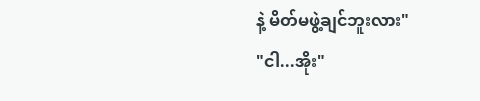နဲ့ မိတ်မဖွဲ့ချင်ဘူးလား"
"ငါ...အိုး"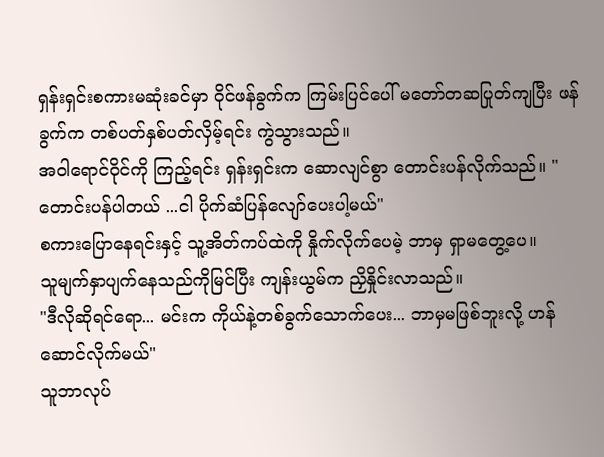ရှန်းရှင်းစကားမဆုံးခင်မှာ ဝိုင်ဖန်ခွက်က ကြမ်းပြင်ပေါ် မတော်တဆပြုတ်ကျပြီး ဖန်ခွက်က တစ်ပတ်နှစ်ပတ်လှိမ့်ရင်း ကွဲသွားသည်။
အဝါရောင်ဝိုင်ကို ကြည့်ရင်း ရှန်းရှင်းက ဆောလျင်စွာ တောင်းပန်လိုက်သည်။ "တောင်းပန်ပါတယ် ...ငါ ပိုက်ဆံပြန်လျော်ပေးပါ့မယ်"
စကားပြောနေရင်းနှင့် သူ့အိတ်ကပ်ထဲကို နှိုက်လိုက်ပေမဲ့ ဘာမှ ရှာမတွေ့ပေ။
သူမျက်နှာပျက်နေသည်ကိုမြင်ပြီး ကျန်းယွမ်က ညှိနှိုင်းလာသည်။
"ဒီလိုဆိုရင်ရော... မင်းက ကိုယ်နဲ့တစ်ခွက်သောက်ပေး... ဘာမှမဖြစ်ဘူးလို့ ဟန်ဆောင်လိုက်မယ်"
သူဘာလုပ်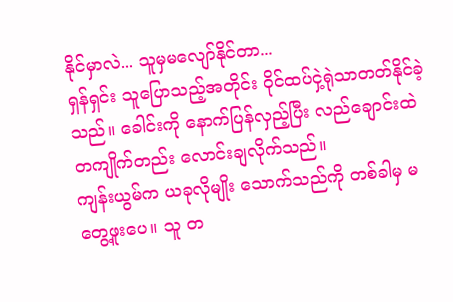နိုင်မှာလဲ... သူမှမလျော်နိုင်တာ...
ရှန်ရှင်း သူပြောသည့်အတိုင်း ဝိုင်ထပ်ငှဲ့ရုဲသာတတ်နိုင်ခဲ့သည်။ ခေါင်းကို နောက်ပြန်လှည့်ပြီး လည်ချောင်းထဲ တကျိုက်တည်း လောင်းချလိုက်သည်။
ကျန်းယွမ်က ယခုလိုမျိုး သောက်သည်ကို တစ်ခါမှ မတွေ့ဖူးပေ။ သူ တ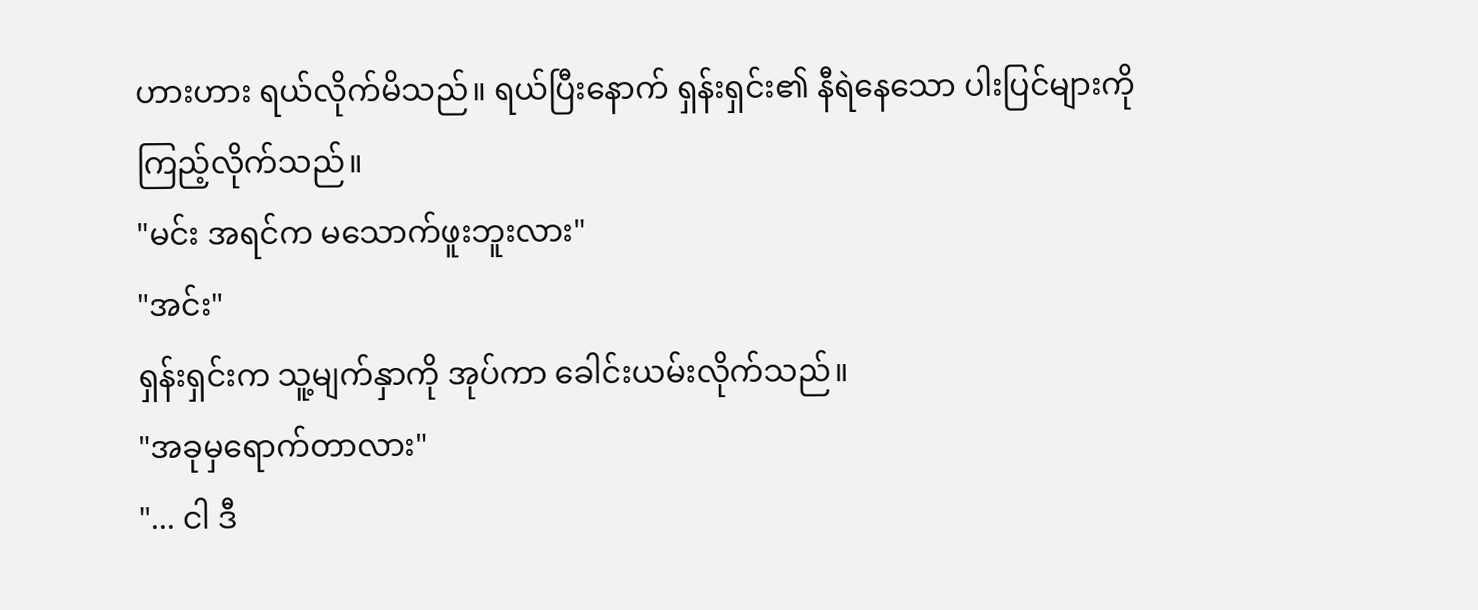ဟားဟား ရယ်လိုက်မိသည်။ ရယ်ပြီးနောက် ရှန်းရှင်း၏ နီရဲနေသော ပါးပြင်များကို ကြည့်လိုက်သည်။
"မင်း အရင်က မသောက်ဖူးဘူးလား"
"အင်း"
ရှန်းရှင်းက သူ့မျက်နှာကို အုပ်ကာ ခေါင်းယမ်းလိုက်သည်။
"အခုမှရောက်တာလား"
"... ငါ ဒီ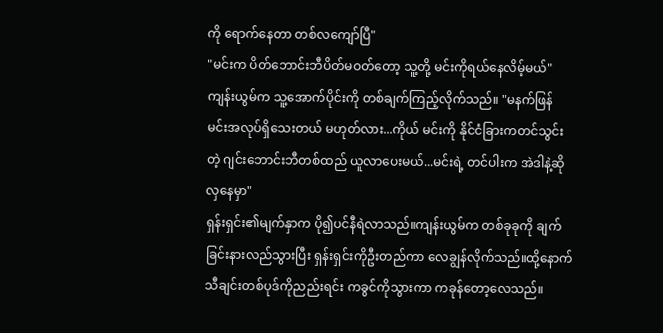ကို ရောက်နေတာ တစ်လကျော်ပြီ"
"မင်းက ပိတ်ဘောင်းဘီပိတ်မဝတ်တော့ သူ့တို့ မင်းကိုရယ်နေလိမ့်မယ်"
ကျန်းယွမ်က သူ့အောက်ပိုင်းကို တစ်ချက်ကြည့်လိုက်သည်။ "မနက်ဖြန် မင်းအလုပ်ရှိသေးတယ် မဟုတ်လား...ကိုယ် မင်းကို နိုင်ငံခြားကတင်သွင်းတဲ့ ဂျင်းဘောင်းဘီတစ်ထည် ယူလာပေးမယ်...မင်းရဲ့ တင်ပါးက အဲဒါနဲ့ဆို လှနေမှာ"
ရှန်းရှင်း၏မျက်နှာက ပို၍ပင်နီရဲလာသည်။ကျန်းယွမ်က တစ်ခုခုကို ချက်ခြင်းနားလည်သွားပြီး ရှန်းရှင်းကိုဦးတည်ကာ လေချွန်လိုက်သည်။ထို့နောက် သီချင်းတစ်ပုဒ်ကိုညည်းရင်း ကခွင်ကိုသွားကာ ကခုန်တော့လေသည်။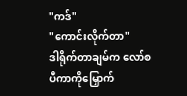"ကဒ်"
"ကောင်းလိုက်တာ"
ဒါရိုက်တာချမ်က လော်စပီကာကိုမြှောက်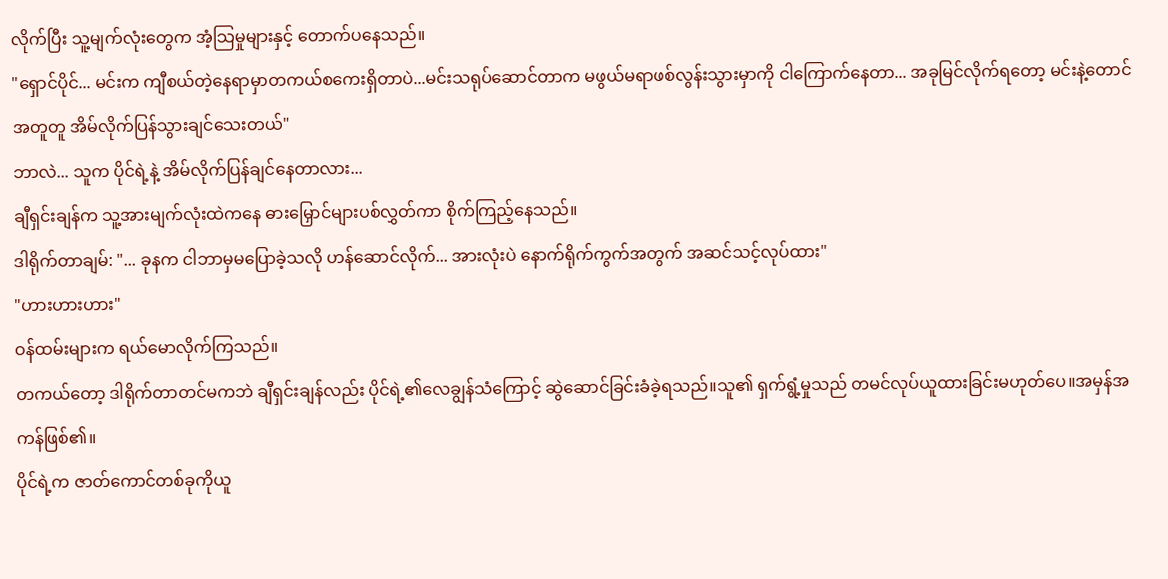လိုက်ပြီး သူ့မျက်လုံးတွေက အံ့သြမှုများနှင့် တောက်ပနေသည်။
"ရှောင်ပိုင်... မင်းက ကျီစယ်တဲ့နေရာမှာတကယ်စကေးရှိတာပဲ...မင်းသရုပ်ဆောင်တာက မဖွယ်မရာဖစ်လွန်းသွားမှာကို ငါကြောက်နေတာ... အခုမြင်လိုက်ရတော့ မင်းနဲ့တောင်အတူတူ အိမ်လိုက်ပြန်သွားချင်သေးတယ်"
ဘာလဲ... သူက ပိုင်ရဲ့နဲ့ အိမ်လိုက်ပြန်ချင်နေတာလား...
ချီရှင်းချန်က သူ့အားမျက်လုံးထဲကနေ ဓားမြှောင်များပစ်လွှတ်ကာ စိုက်ကြည့်နေသည်။
ဒါရိုက်တာချမ်: "... ခုနက ငါဘာမှမပြောခဲ့သလို ဟန်ဆောင်လိုက်... အားလုံးပဲ နောက်ရိုက်ကွက်အတွက် အဆင်သင့်လုပ်ထား"
"ဟားဟားဟား"
ဝန်ထမ်းများက ရယ်မောလိုက်ကြသည်။
တကယ်တော့ ဒါရိုက်တာတင်မကဘဲ ချီရှင်းချန်လည်း ပိုင်ရဲ့၏လေချွန်သံကြောင့် ဆွဲဆောင်ခြင်းခံခဲ့ရသည်။သူ၏ ရှက်ရွံ့မှုသည် တမင်လုပ်ယူထားခြင်းမဟုတ်ပေ။အမှန်အကန်ဖြစ်၏။
ပိုင်ရဲ့က ဇာတ်ကောင်တစ်ခုကိုယူ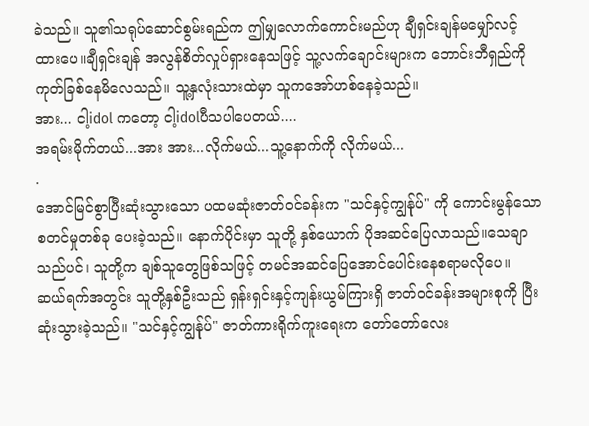ခဲသည်။ သူ၏သရုပ်ဆောင်စွမ်းရည်က ဤမျှလောက်ကောင်းမည်ဟု ချီရှင်းချန်မမျှော်လင့်ထားပေ။ချီရှင်းချန် အလွန်စိတ်လှုပ်ရှားနေသဖြင့် သူ့လက်ချောင်းများက ဘောင်းဘီရှည်ကို ကုတ်ခြစ်နေမိလေသည်။ သူ့နှလုံးသားထဲမှာ သူကအော်ဟစ်နေခဲ့သည်။
အား... ငါ့idol ကတော့ ငါ့idolပီသပါပေတယ်....
အရမ်းမိုက်တယ်...အား အား...လိုက်မယ်...သူ့နောက်ကို လိုက်မယ်...
.
အောင်မြင်စွာပြီးဆုံးသွားသော ပထမဆုံးဇာတ်ဝင်ခန်းက "သင်နှင့်ကျွန်ုပ်" ကို ကောင်းမွန်သောစတင်မှုတစ်ခု ပေးခဲ့သည်။ နောက်ပိုင်းမှာ သူတို့ နှစ်ယောက် ပိုအဆင်ပြေလာသည်။သေချာသည်ပင်၊ သူတို့က ချစ်သူတွေဖြစ်သဖြင့် တမင်အဆင်ပြေအောင်ပေါင်းနေစရာမလိုပေ။
ဆယ်ရက်အတွင်း သူတို့နှစ်ဦးသည် ရှန်းရှင်းနှင့်ကျန်းယွမ်ကြားရှိ ဇာတ်ဝင်ခန်းအများစုကို ပြီးဆုံးသွားခဲ့သည်။ "သင်နှင့်ကျွန်ုပ်" ဇာတ်ကားရိုက်ကူးရေးက တော်တော်လေး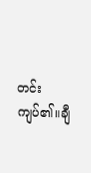တင်းကျပ်၏။ချီ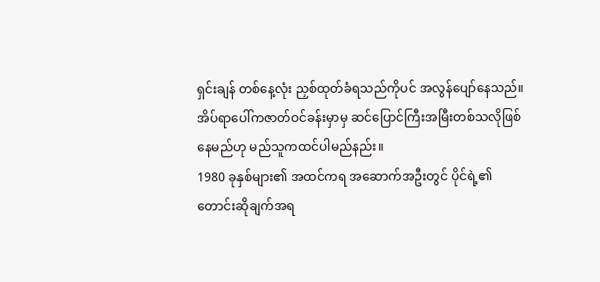ရှင်းချန် တစ်နေ့လုံး ညှစ်ထုတ်ခံရသည်ကိုပင် အလွန်ပျော်နေသည်။
အိပ်ရာပေါ်ကဇာတ်ဝင်ခန်းမှာမှ ဆင်ပြောင်ကြီးအမြီးတစ်သလိုဖြစ်နေမည်ဟု မည်သူကထင်ပါမည်နည်း။
1980 ခုနှစ်များ၏ အထင်ကရ အဆောက်အဦးတွင် ပိုင်ရဲ့၏ တောင်းဆိုချက်အရ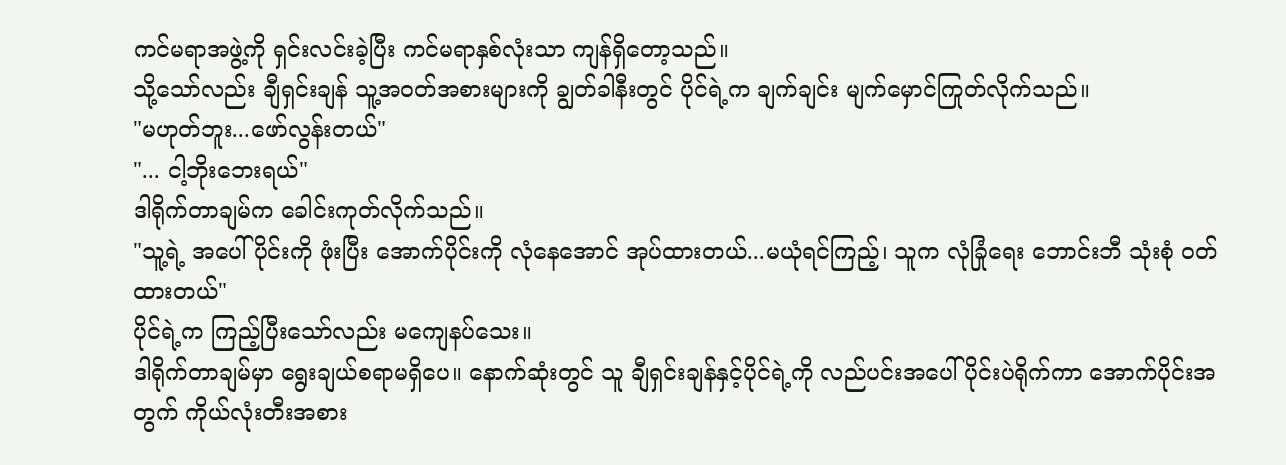ကင်မရာအဖွဲ့ကို ရှင်းလင်းခဲ့ပြီး ကင်မရာနှစ်လုံးသာ ကျန်ရှိတော့သည်။
သို့သော်လည်း ချီရှင်းချန် သူ့အဝတ်အစားများကို ချွတ်ခါနီးတွင် ပိုင်ရဲ့က ချက်ချင်း မျက်မှောင်ကြုတ်လိုက်သည်။
"မဟုတ်ဘူး...ဖော်လွန်းတယ်"
"... ငါ့ဘိုးဘေးရယ်"
ဒါရိုက်တာချမ်က ခေါင်းကုတ်လိုက်သည်။
"သူ့ရဲ့ အပေါ်ပိုင်းကို ဖုံးပြီး အောက်ပိုင်းကို လုံနေအောင် အုပ်ထားတယ်...မယုံရင်ကြည့်၊ သူက လုံခြုံရေး ဘောင်းဘီ သုံးစုံ ဝတ်ထားတယ်"
ပိုင်ရဲ့က ကြည့်ပြီးသော်လည်း မကျေနပ်သေး။
ဒါရိုက်တာချမ်မှာ ရွေးချယ်စရာမရှိပေ။ နောက်ဆုံးတွင် သူ ချီရှင်းချန်နှင့်ပိုင်ရဲ့ကို လည်ပင်းအပေါ်ပိုင်းပဲရိုက်ကာ အောက်ပိုင်းအတွက် ကိုယ်လုံးတီးအစား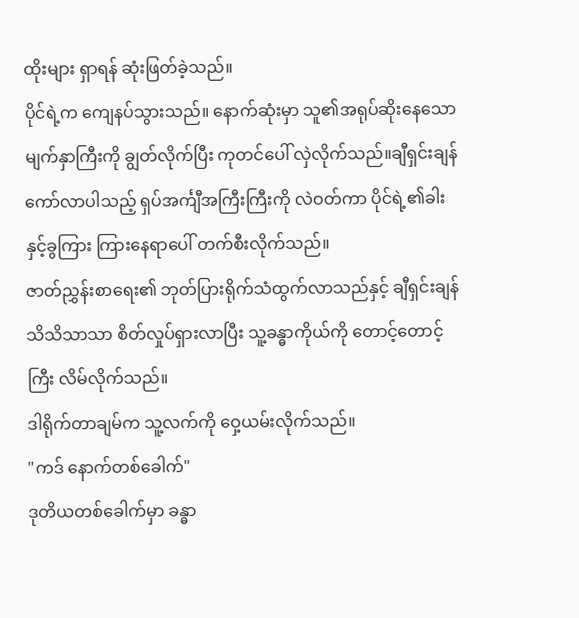ထိုးများ ရှာရန် ဆုံးဖြတ်ခဲ့သည်။
ပိုင်ရဲ့က ကျေနပ်သွားသည်။ နောက်ဆုံးမှာ သူ၏အရုပ်ဆိုးနေသော မျက်နှာကြီးကို ချွတ်လိုက်ပြီး ကုတင်ပေါ် လှဲလိုက်သည်။ချီရှင်းချန် ကော်လာပါသည့် ရှပ်အင်္ကျီအကြီးကြီးကို လဲဝတ်ကာ ပိုင်ရဲ့၏ခါးနှင့်ခွကြား ကြားနေရာပေါ် တက်စီးလိုက်သည်။
ဇာတ်ညွှန်းစာရေး၏ ဘုတ်ပြားရိုက်သံထွက်လာသည်နှင့် ချီရှင်းချန် သိသိသာသာ စိတ်လှုပ်ရှားလာပြီး သူ့ခန္ဓာကိုယ်ကို တောင့်တောင့်ကြီး လိမ်လိုက်သည်။
ဒါရိုက်တာချမ်က သူ့လက်ကို ဝှေ့ယမ်းလိုက်သည်။
"ကဒ် နောက်တစ်ခေါက်"
ဒုတိယတစ်ခေါက်မှာ ခန္ဓာ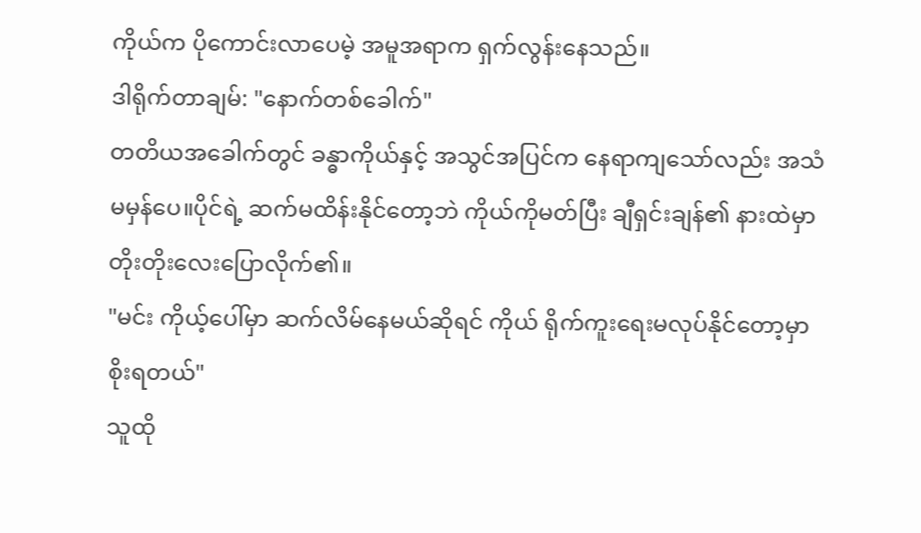ကိုယ်က ပိုကောင်းလာပေမဲ့ အမူအရာက ရှက်လွန်းနေသည်။
ဒါရိုက်တာချမ်: "နောက်တစ်ခေါက်"
တတိယအခေါက်တွင် ခန္ဓာကိုယ်နှင့် အသွင်အပြင်က နေရာကျသော်လည်း အသံ မမှန်ပေ။ပိုင်ရဲ့ ဆက်မထိန်းနိုင်တော့ဘဲ ကိုယ်ကိုမတ်ပြီး ချီရှင်းချန်၏ နားထဲမှာ တိုးတိုးလေးပြောလိုက်၏။
"မင်း ကိုယ့်ပေါ်မှာ ဆက်လိမ်နေမယ်ဆိုရင် ကိုယ် ရိုက်ကူးရေးမလုပ်နိုင်တော့မှာ စိုးရတယ်"
သူထို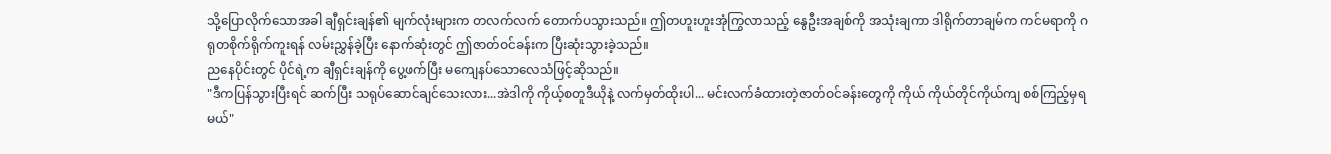သို့ပြောလိုက်သောအခါ ချီရှင်းချန်၏ မျက်လုံးများက တလက်လက် တောက်ပသွားသည်။ ဤတဟူးဟူးအုံကြွလာသည့် နွေဦးအချစ်ကို အသုံးချကာ ဒါရိုက်တာချမ်က ကင်မရာကို ဂရုတစိုက်ရိုက်ကူးရန် လမ်းညွှန်ခဲ့ပြီး နောက်ဆုံးတွင် ဤဇာတ်ဝင်ခန်းက ပြီးဆုံးသွားခဲ့သည်။
ညနေပိုင်းတွင် ပိုင်ရဲ့က ချီရှင်းချန်ကို ပွေ့ဖက်ပြီး မကျေနပ်သောလေသံဖြင့်ဆိုသည်။
"ဒီကပြန်သွားပြီးရင် ဆက်ပြီး သရုပ်ဆောင်ချင်သေးလား...အဲဒါကို ကိုယ့်စတူဒီယိုနဲ့ လက်မှတ်ထိုးပါ... မင်းလက်ခံထားတဲ့ဇာတ်ဝင်ခန်းတွေကို ကိုယ် ကိုယ်တိုင်ကိုယ်ကျ စစ်ကြည့်မှရမယ်"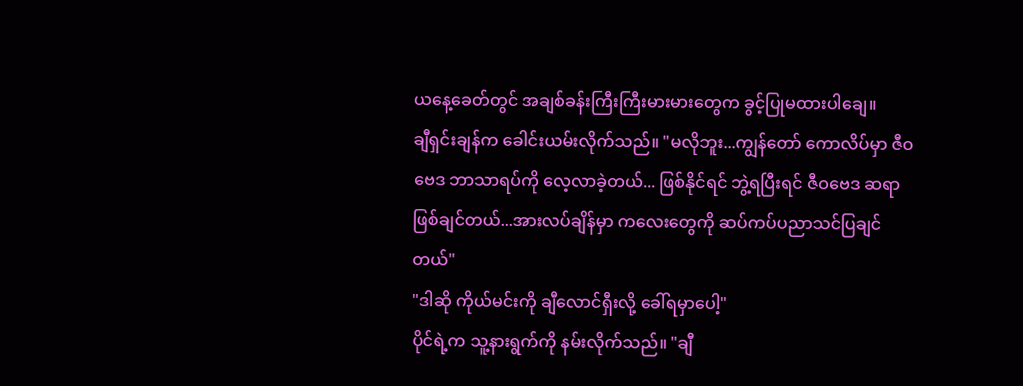ယနေ့ခေတ်တွင် အချစ်ခန်းကြီးကြီးမားမားတွေက ခွင့်ပြုမထားပါချေ။
ချီရှင်းချန်က ခေါင်းယမ်းလိုက်သည်။ "မလိုဘူး...ကျွန်တော် ကောလိပ်မှာ ဇီဝဗေဒ ဘာသာရပ်ကို လေ့လာခဲ့တယ်... ဖြစ်နိုင်ရင် ဘွဲ့ရပြီးရင် ဇီဝဗေဒ ဆရာဖြစ်ချင်တယ်...အားလပ်ချိန်မှာ ကလေးတွေကို ဆပ်ကပ်ပညာသင်ပြချင်တယ်"
"ဒါဆို ကိုယ်မင်းကို ချီလောင်ရှီးလို့ ခေါ်ရမှာပေါ့"
ပိုင်ရဲ့က သူ့နားရွက်ကို နမ်းလိုက်သည်။ "ချီ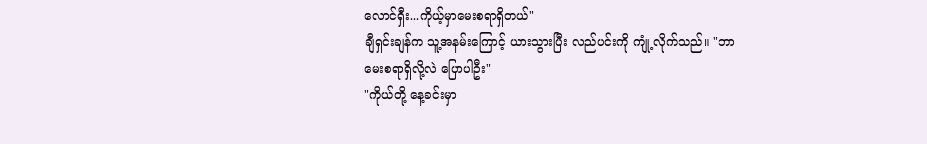လောင်ရှီး...ကိုယ့်မှာမေးစရာရှိတယ်"
ချီရှင်းချန်က သူ့အနမ်းကြောင့် ယားသွားပြီး လည်ပင်းကို ကျုံ့လိုက်သည်။ "ဘာမေးစရာရှိလို့လဲ ပြောပါဦး"
"ကိုယ်တို့ နေ့ခင်းမှာ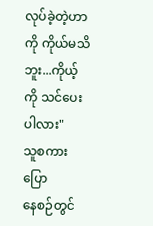လုပ်ခဲ့တဲ့ဟာကို ကိုယ်မသိဘူး...ကိုယ့်ကို သင်ပေးပါလား"
သူစကားပြော
နေစဉ်တွင်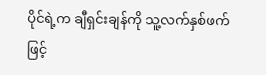ပိုင်ရဲ့က ချီရှင်းချန်ကို သူ့လက်နှစ်ဖက်ဖြင့်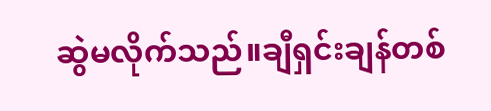ဆွဲမလိုက်သည်။ချီရှင်းချန်တစ်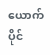ယောက် ပိုင်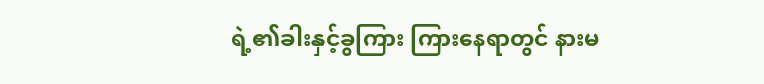ရဲ့၏ခါးနှင့်ခွကြား ကြားနေရာတွင် နားမ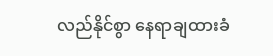လည်နိုင်စွာ နေရာချထားခံ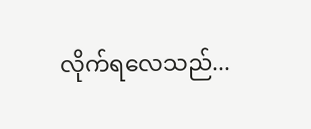လိုက်ရလေသည်...